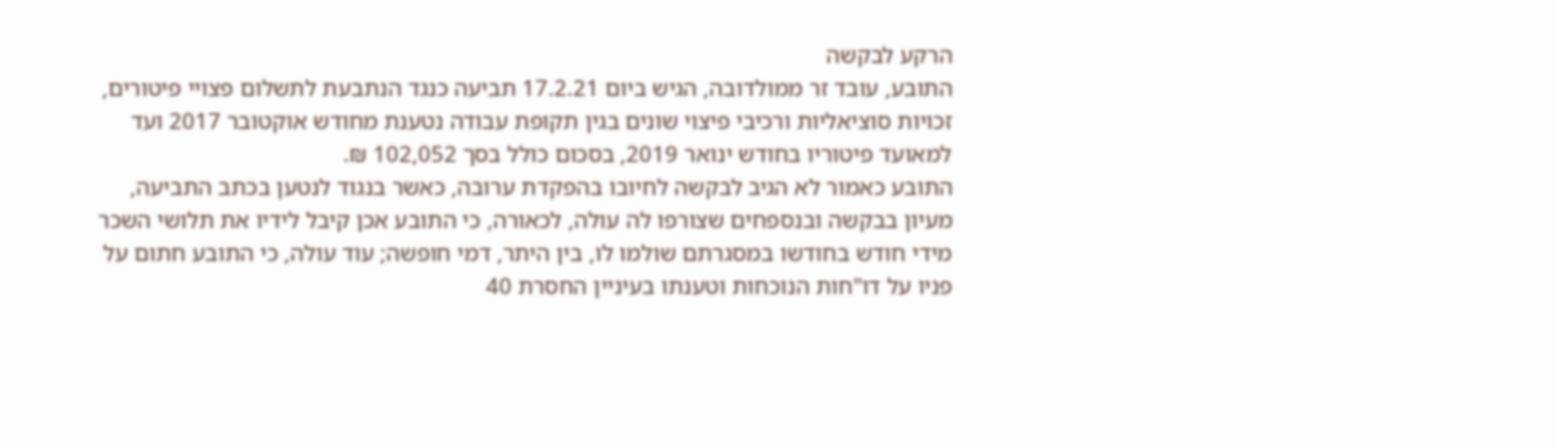הרקע לבקשה
התובע, עובד זר ממולדובה, הגיש ביום 17.2.21 תביעה כנגד הנתבעת לתשלום פצויי פיטורים, זכויות סוציאליות ורכיבי פיצוי שונים בגין תקופת עבודה נטענת מחודש אוקטובר 2017 ועד למאועד פיטוריו בחודש ינואר 2019, בסכום כולל בסך 102,052 ₪.
התובע כאמור לא הגיב לבקשה לחיובו בהפקדת ערובה, כאשר בנגוד לנטען בכתב התביעה, מעיון בבקשה ובנספחים שצורפו לה עולה, לכאורה, כי התובע אכן קיבל לידיו את תלושי השכר מידי חודש בחודשו במסגרתם שולמו לו, בין היתר, דמי חופשה; עוד עולה, כי התובע חתום על פניו על דו"חות הנוכחות וטענתו בעיניין החסרת 40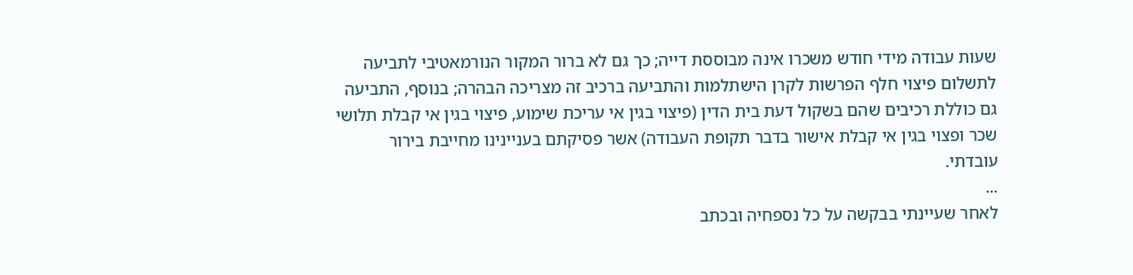שעות עבודה מידי חודש משכרו אינה מבוססת דייה; כך גם לא ברור המקור הנורמאטיבי לתביעה לתשלום פיצוי חלף הפרשות לקרן הישתלמות והתביעה ברכיב זה מצריכה הבהרה; בנוסף, התביעה גם כוללת רכיבים שהם בשקול דעת בית הדין (פיצוי בגין אי עריכת שימוע, פיצוי בגין אי קבלת תלושי שכר ופצוי בגין אי קבלת אישור בדבר תקופת העבודה) אשר פסיקתם בעניינינו מחייבת בירור עובדתי.
...
לאחר שעיינתי בבקשה על כל נספחיה ובכתב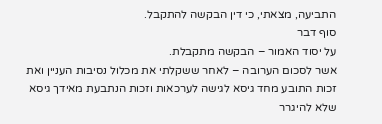התביעה, מצאתי, כי דין הבקשה להתקבל.
סוף דבר
על יסוד האמור – הבקשה מתקבלת.
אשר לסכום הערובה – לאחר ששקלתי את מכלול נסיבות העניין ואת זכות התובע מחד גיסא לגישה לערכאות וזכות הנתבעת מאידך גיסא שלא להיגרר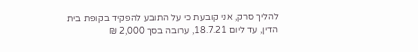להליך סרק, אני קובעת כי על התובע להפקיד בקופת בית הדין, עד ליום 18.7.21, ערובה בסך 2,000 ₪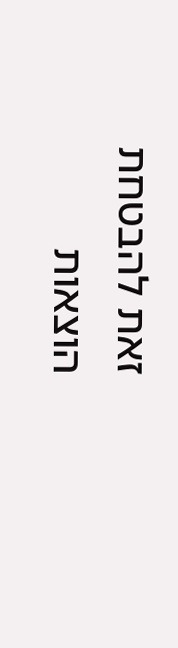זאת להבטחת הוצאות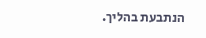הנתבעת בהליך.